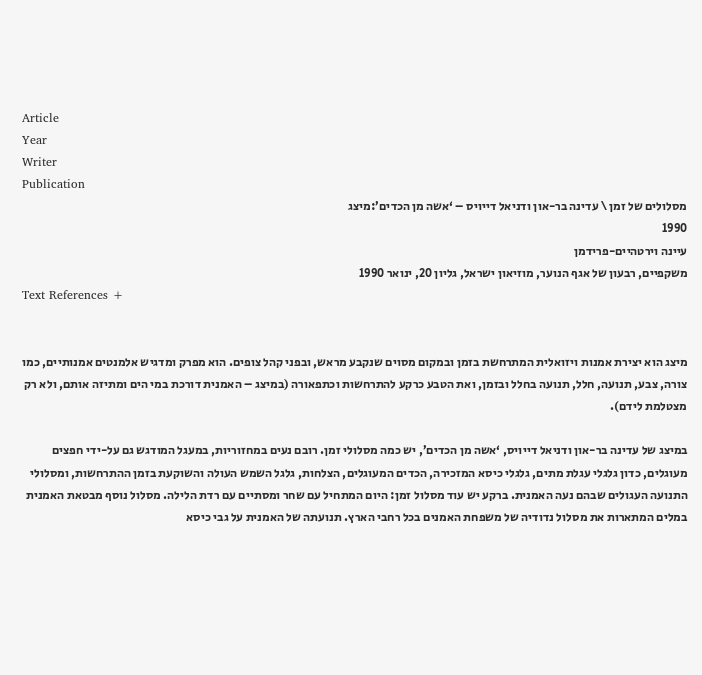Article
Year
Writer
Publication
מסלולים של זמן \ עדינה בר-און ודניאל דייויס – ‘אשה מן הכדים’:מיצג
1990
עיינה וירטהיים-פרידמן
משקפיים, רבעון של אגף הנוער, מוזיאון ישראל, גליון 20, ינואר 1990
Text References +


מיצג הוא יצירת אמנות ויזואלית המתרחשת בזמן ובמקום מסוים שנקבע מראש, ובפני קהל צופים. הוא מפרק ומדגיש אלמנטים אמנותיים, כמו צורה, צבע, תנועה, חלל, תנועה בחלל ובזמן, ואת הטבע כרקע להתרחשות וכתפאורה (במיצג – האמנית דורכת במי הים ומתיזה אותם, ולא רק מצטלמת לידם).

במיצג של עדינה בר-און ודניאל דייויס, ‘אשה מן הכדים’, יש כמה מסלולי זמן. רובם נעים במחזוריות, במעגל המודגש גם על-ידי חפצים מעוגלים, כדון גלגלי עגלת מתים, גלגלי כיסא המזכירה, הכדים המעוגלים, הצלחות, גלגל השמש העולה והשוקעת בזמן ההתרחשות, ומסלולי התנועה העגולים שבהם נעה האמנית. ברקע יש עוד מסלול זמן: היום המתחיל עם שחר ומסתיים עם רדת הלילה. מסלול נוסף מבטאת האמנית במלים המתארות את מסלול נדודיה של משפחת האמנים בכל רחבי הארץ. תנועתה של האמנית על גבי כיסא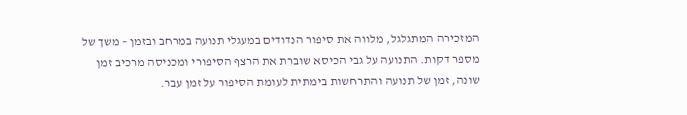המזכירה המתגלגל, מלווה את סיפור הנדודים במעגלי תנועה במרחב ובזמן – משך של מספר דקות. התנועה על גבי הכיסא שוברת את הרצף הסיפורי ומכניסה מרכיב זמן שונה, זמן של תנועה והתרחשות בימתית לעומת הסיפור על זמן עבר.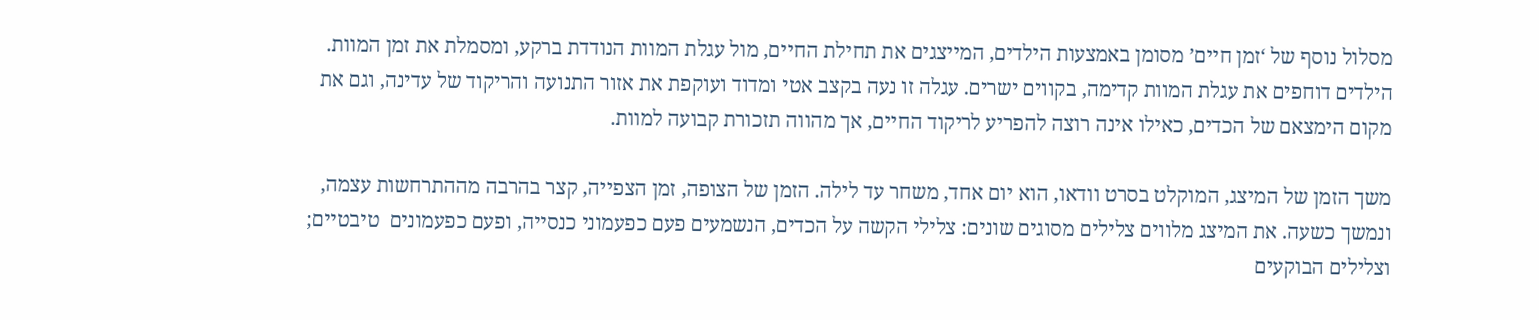מסלול נוסף של ‘זמן חיים’ מסומן באמצעות הילדים, המייצגים את תחילת החיים, מול עגלת המוות הנודדת ברקע, ומסמלת את זמן המוות. הילדים דוחפים את עגלת המוות קדימה, בקווים ישרים. עגלה זו נעה בקצב אטי ומדוד ועוקפת את אזור התנועה והריקוד של עדינה, וגם את מקום הימצאם של הכדים, כאילו אינה רוצה להפריע לריקוד החיים, אך מהווה תזכורת קבועה למוות.

משך הזמן של המיצג, המוקלט בסרט וודאו, הוא יום אחד, משחר עד לילה. הזמן של הצופה, זמן הצפייה, קצר בהרבה מההתרחשות עצמה, ונמשך כשעה. את המיצג מלווים צלילים מסוגים שונים: צלילי הקשה על הכדים, הנשמעים פעם כפעמוני כנסייה, ופעם כפעמונים  טיבטיים; וצלילים הבוקעים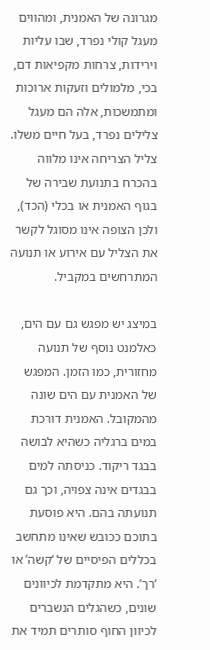מגרונה של האמנית, ומהווים מעגל קולי נפרד, שבו עליות וירידות, צרחות מקפיאות דם, בכי, מלמולים וזעקות ארוכות ומתמשכות, אלה הם מעגל צלילים נפרד, בעל חיים משלו. צליל הצריחה אינו מלווה בהכרח בתנועת שבירה של בגוף האמנית או בכלי (הכד), ולכן הצופה אינו מסוגל לקשר את הצליל עם אירוע או תנועה המתרחשים במקביל.

במיצג יש מפגש גם עם הים, כאלמנט נוסף של תנועה מחזורית, כמו הזמן. המפגש של האמנית עם הים שונה מהמקובל. האמנית דורכת במים ברגליה כשהיא לבושה בבגד ריקוד. כניסתה למים בבגדים אינה צפויה, וכך גם תנועתה בהם. היא פוסעת בתוכם ככובש שאינו מתחשב בכללים הפיסיים של ‘קשה’ או ‘רך’. היא מתקדמת לכיוונים שונים, כשהגלים הנשברים לכיוון החוף סותרים תמיד את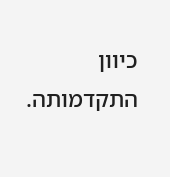כיוון התקדמותה.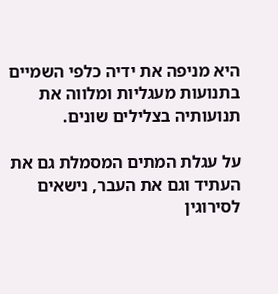היא מניפה את ידיה כלפי השמיים בתנועות מעגליות ומלווה את תנועותיה בצלילים שונים.

על עגלת המתים המסמלת גם את העתיד וגם את העבר, נישאים לסירוגין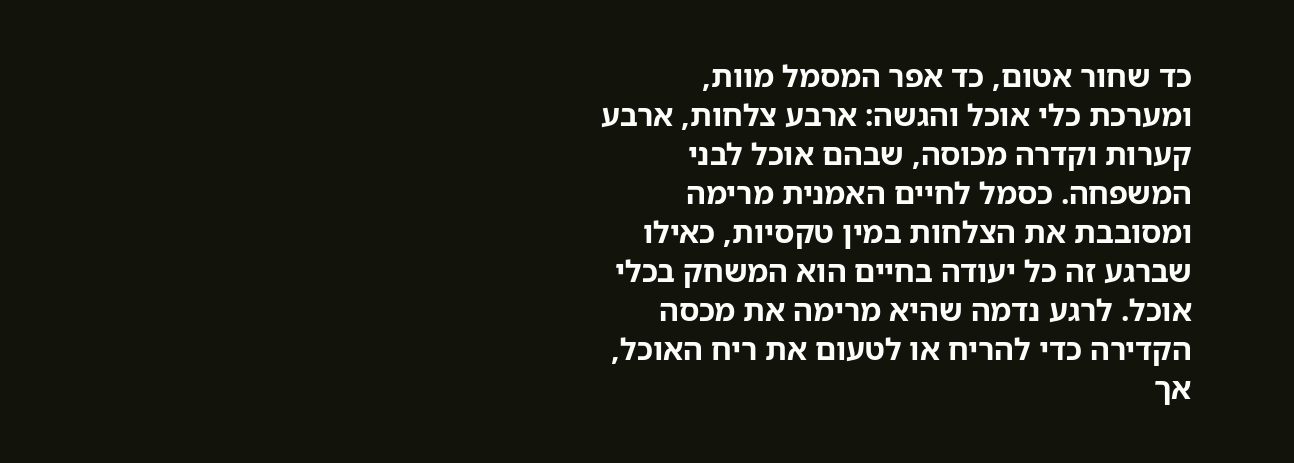כד שחור אטום, כד אפר המסמל מוות, ומערכת כלי אוכל והגשה: ארבע צלחות, ארבע קערות וקדרה מכוסה, שבהם אוכל לבני המשפחה. כסמל לחיים האמנית מרימה ומסובבת את הצלחות במין טקסיות, כאילו שברגע זה כל יעודה בחיים הוא המשחק בכלי אוכל. לרגע נדמה שהיא מרימה את מכסה הקדירה כדי להריח או לטעום את ריח האוכל, אך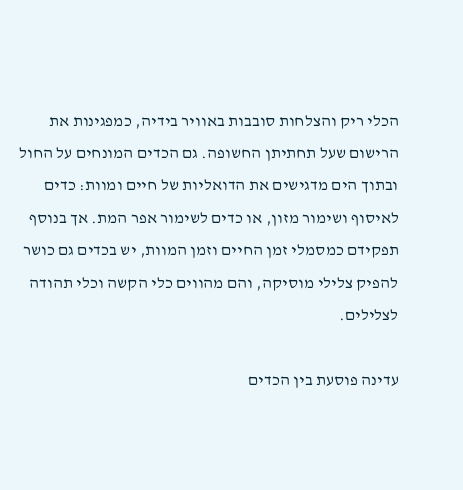הכלי ריק והצלחות סובבות באוויר בידיה, כמפגינות את הרישום שעל תחתיתן החשופה. גם הכדים המונחים על החול ובתוך הים מדגישים את הדואליות של חיים ומוות: כדים לאיסוף ושימור מזון, או כדים לשימור אפר המת. אך בנוסף תפקידם כמסמלי זמן החיים וזמן המוות, יש בכדים גם כושר להפיק צלילי מוסיקה, והם מהווים כלי הקשה וכלי תהודה לצלילים.

עדינה פוסעת בין הכדים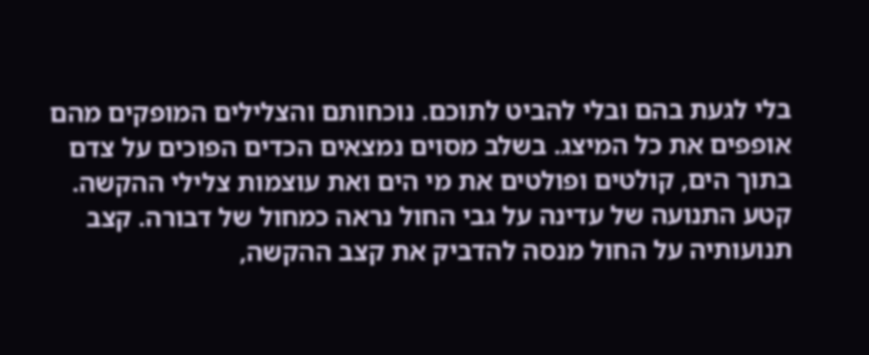בלי לגעת בהם ובלי להביט לתוכם. נוכחותם והצלילים המופקים מהם אופפים את כל המיצג. בשלב מסוים נמצאים הכדים הפוכים על צדם בתוך הים, קולטים ופולטים את מי הים ואת עוצמות צלילי ההקשה. קטע התנועה של עדינה על גבי החול נראה כמחול של דבורה. קצב תנועותיה על החול מנסה להדביק את קצב ההקשה,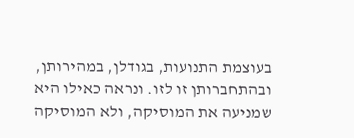בעוצמת התנועות, בגודלן, במהירותן, ובהתחברותן זו לזו. ונראה כאילו היא שמניעה את המוסיקה, ולא המוסיקה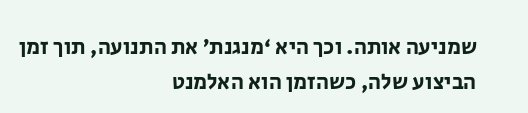שמניעה אותה. וכך היא ‘מנגנת’ את התנועה, תוך זמן הביצוע שלה, כשהזמן הוא האלמנט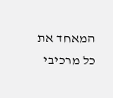המאחד את כל מרכיבי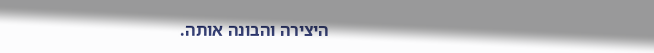היצירה והבונה אותה.